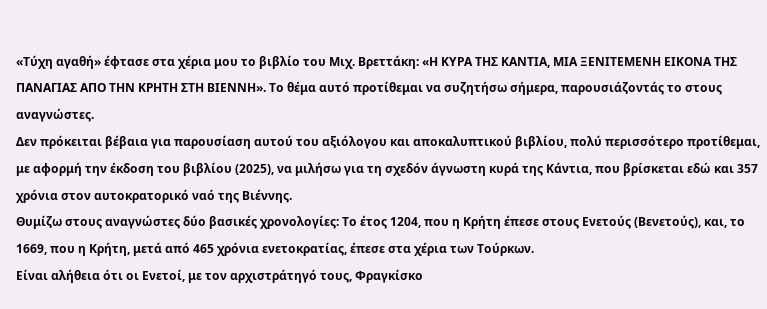«Τύχη αγαθή» έφτασε στα χέρια μου το βιβλίο του Μιχ. Βρεττάκη: «Η ΚΥΡΑ ΤΗΣ ΚΑΝΤΙΑ, ΜΙΑ ΞΕΝΙΤΕΜΕΝΗ ΕΙΚΟΝΑ ΤΗΣ ΠΑΝΑΓΙΑΣ ΑΠΟ ΤΗΝ ΚΡΗΤΗ ΣΤΗ ΒΙΕΝΝΗ». Το θέμα αυτό προτίθεμαι να συζητήσω σήμερα, παρουσιάζοντάς το στους αναγνώστες.
Δεν πρόκειται βέβαια για παρουσίαση αυτού του αξιόλογου και αποκαλυπτικού βιβλίου, πολύ περισσότερο προτίθεμαι, με αφορμή την έκδοση του βιβλίου (2025), να μιλήσω για τη σχεδόν άγνωστη κυρά της Κάντια, που βρίσκεται εδώ και 357 χρόνια στον αυτοκρατορικό ναό της Βιέννης.
Θυμίζω στους αναγνώστες δύο βασικές χρονολογίες: Το έτος 1204, που η Κρήτη έπεσε στους Ενετούς (Βενετούς), και, το 1669, που η Κρήτη, μετά από 465 χρόνια ενετοκρατίας, έπεσε στα χέρια των Τούρκων.
Είναι αλήθεια ότι οι Ενετοί, με τον αρχιστράτηγό τους, Φραγκίσκο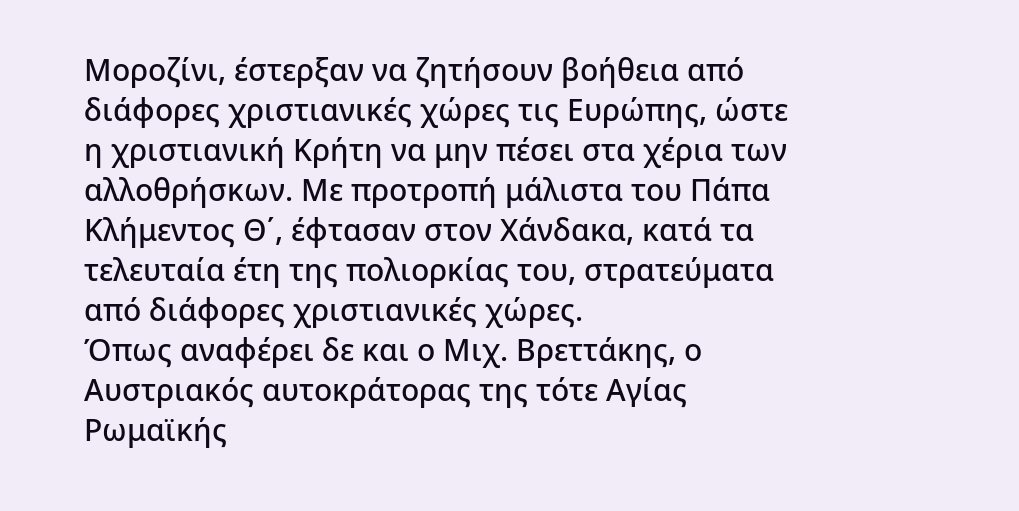Μοροζίνι, έστερξαν να ζητήσουν βοήθεια από διάφορες χριστιανικές χώρες τις Ευρώπης, ώστε η χριστιανική Κρήτη να μην πέσει στα χέρια των αλλοθρήσκων. Με προτροπή μάλιστα του Πάπα Κλήμεντος Θ΄, έφτασαν στον Χάνδακα, κατά τα τελευταία έτη της πολιορκίας του, στρατεύματα από διάφορες χριστιανικές χώρες.
Όπως αναφέρει δε και ο Μιχ. Βρεττάκης, ο Αυστριακός αυτοκράτορας της τότε Αγίας Ρωμαϊκής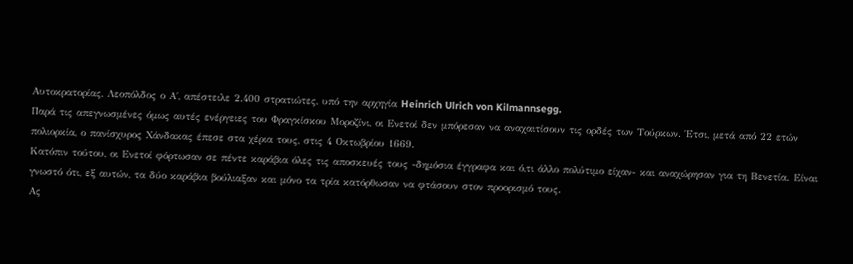Αυτοκρατορίας, Λεοπόλδος ο Α΄, απέστειλε 2.400 στρατιώτες, υπό την αρχηγία Heinrich Ulrich von Kilmannsegg.
Παρά τις απεγνωσμένες όμως αυτές ενέργειες του Φραγκίσκου Μοροζίνι, οι Ενετοί δεν μπόρεσαν να αναχαιτίσουν τις ορδές των Τούρκων. Έτσι, μετά από 22 ετών πολιορκία, ο πανίσχυρος Χάνδακας έπεσε στα χέρια τους, στις 4 Οκτωβρίου 1669.
Κατόπιν τούτου, οι Ενετοί φόρτωσαν σε πέντε καράβια όλες τις αποσκευές τους -δημόσια έγγραφα και ό,τι άλλο πολύτιμο είχαν- και αναχώρησαν για τη Βενετία. Είναι γνωστό ότι, εξ αυτών, τα δύο καράβια βούλιαξαν και μόνο τα τρία κατόρθωσαν να φτάσουν στον προορισμό τους.
Ας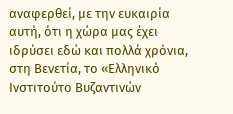αναφερθεί, με την ευκαιρία αυτή, ότι η χώρα μας έχει ιδρύσει εδώ και πολλά χρόνια, στη Βενετία, το «Ελληνικό Ινστιτούτο Βυζαντινών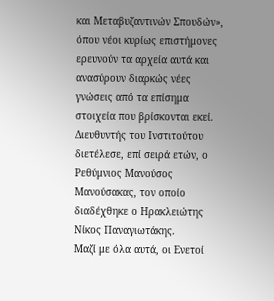και Μεταβυζαντινών Σπουδών», όπου νέοι κυρίως επιστήμονες ερευνούν τα αρχεία αυτά και ανασύρουν διαρκώς νέες γνώσεις από τα επίσημα στοιχεία που βρίσκονται εκεί. Διευθυντής του Ινστιτούτου διετέλεσε, επί σειρά ετών, ο Ρεθύμνιος Μανούσος Μανούσακας, τον οποίο διαδέχθηκε ο Ηρακλειώτης Νίκος Παναγιωτάκης.
Μαζί με όλα αυτά, οι Ενετοί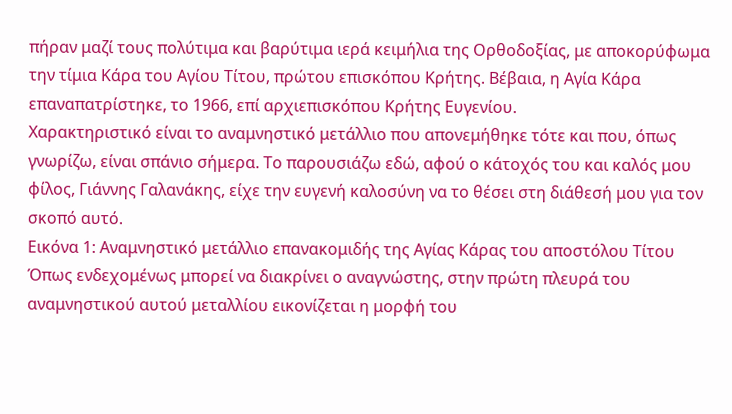πήραν μαζί τους πολύτιμα και βαρύτιμα ιερά κειμήλια της Ορθοδοξίας, με αποκορύφωμα την τίμια Κάρα του Αγίου Τίτου, πρώτου επισκόπου Κρήτης. Βέβαια, η Αγία Κάρα επαναπατρίστηκε, το 1966, επί αρχιεπισκόπου Κρήτης Ευγενίου.
Χαρακτηριστικό είναι το αναμνηστικό μετάλλιο που απονεμήθηκε τότε και που, όπως γνωρίζω, είναι σπάνιο σήμερα. Το παρουσιάζω εδώ, αφού ο κάτοχός του και καλός μου φίλος, Γιάννης Γαλανάκης, είχε την ευγενή καλοσύνη να το θέσει στη διάθεσή μου για τον σκοπό αυτό.
Εικόνα 1: Αναμνηστικό μετάλλιο επανακομιδής της Αγίας Κάρας του αποστόλου Τίτου
Όπως ενδεχομένως μπορεί να διακρίνει ο αναγνώστης, στην πρώτη πλευρά του αναμνηστικού αυτού μεταλλίου εικονίζεται η μορφή του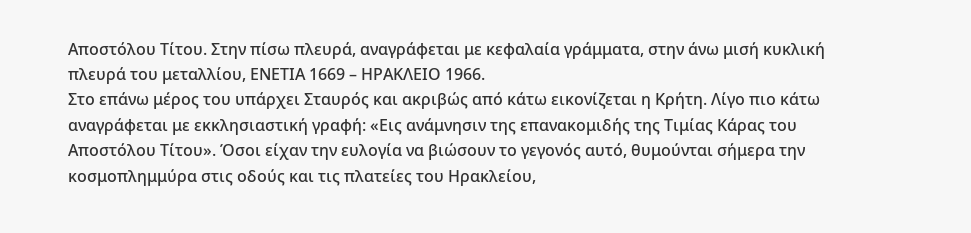Αποστόλου Τίτου. Στην πίσω πλευρά, αναγράφεται με κεφαλαία γράμματα, στην άνω μισή κυκλική πλευρά του μεταλλίου, ΕΝΕΤΙΑ 1669 – ΗΡΑΚΛΕΙΟ 1966.
Στο επάνω μέρος του υπάρχει Σταυρός και ακριβώς από κάτω εικονίζεται η Κρήτη. Λίγο πιο κάτω αναγράφεται με εκκλησιαστική γραφή: «Εις ανάμνησιν της επανακομιδής της Τιμίας Κάρας του Αποστόλου Τίτου». Όσοι είχαν την ευλογία να βιώσουν το γεγονός αυτό, θυμούνται σήμερα την κοσμοπλημμύρα στις οδούς και τις πλατείες του Ηρακλείου,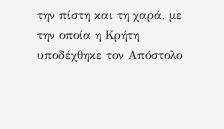την πίστη και τη χαρά, με την οποία η Κρήτη υποδέχθηκε τον Απόστολο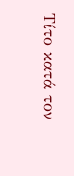Τίτο κατά τον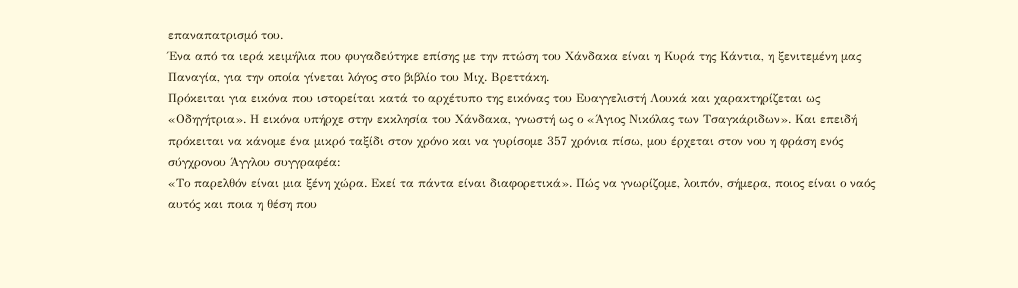επαναπατρισμό του.
Ένα από τα ιερά κειμήλια που φυγαδεύτηκε επίσης με την πτώση του Χάνδακα είναι η Κυρά της Κάντια, η ξενιτεμένη μας Παναγία, για την οποία γίνεται λόγος στο βιβλίο του Μιχ. Βρεττάκη.
Πρόκειται για εικόνα που ιστορείται κατά το αρχέτυπο της εικόνας του Ευαγγελιστή Λουκά και χαρακτηρίζεται ως «Οδηγήτρια». Η εικόνα υπήρχε στην εκκλησία του Χάνδακα, γνωστή ως ο «Άγιος Νικόλας των Τσαγκάριδων». Και επειδή πρόκειται να κάνομε ένα μικρό ταξίδι στον χρόνο και να γυρίσομε 357 χρόνια πίσω, μου έρχεται στον νου η φράση ενός σύγχρονου Άγγλου συγγραφέα:
«Το παρελθόν είναι μια ξένη χώρα. Εκεί τα πάντα είναι διαφορετικά». Πώς να γνωρίζομε, λοιπόν, σήμερα, ποιος είναι ο ναός αυτός και ποια η θέση που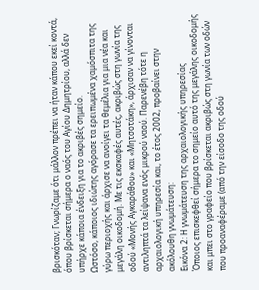βρισκόταν; Γνωρίζαμε ότι μάλλον πρέπει να ήταν κάπου εκεί κοντά, όπου βρίσκεται σήμερα ο ναός του Αγίου Δημητρίου, αλλά δεν υπήρχε κάποια ένδειξη για το ακριβές σημείο.
Ωστόσο, κάποιος ιδιώτης αγόρασε τα ερειπωμένα χαμόσπιτα της γύρω περιοχής και άρχισε να ανοίγει τα θεμέλια για μια νέα και μεγάλη οικοδομή. Με τις εκσκαφές αυτές, ακριβώς στη γωνία της οδού «Μονής Αγκαράθου» και «Μητσοτάκη», άρχισαν να γίνονται αντιληπτά τα λείψανα ενός μικρού ναού. Παρενέβη τότε η αρχαιολογική υπηρεσία και, το έτος 2002, προβαίνει στην ακόλουθη γνωμάτευση:
Εικόνα 2: Η γνωμάτευση της αρχαιολογικής υπηρεσίας
Όποιος επισκεφθεί σήμερα το σημείο αυτό της μεγάλης οικοδομής και μπει στο γραφείο που βρίσκεται ακριβώς στη γωνία των οδών που προαναφέραμε (από την είσοδο της οδού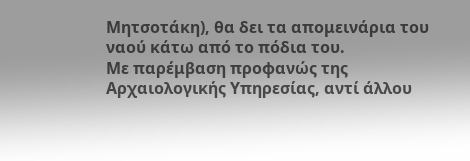Μητσοτάκη), θα δει τα απομεινάρια του ναού κάτω από το πόδια του.
Με παρέμβαση προφανώς της Αρχαιολογικής Υπηρεσίας, αντί άλλου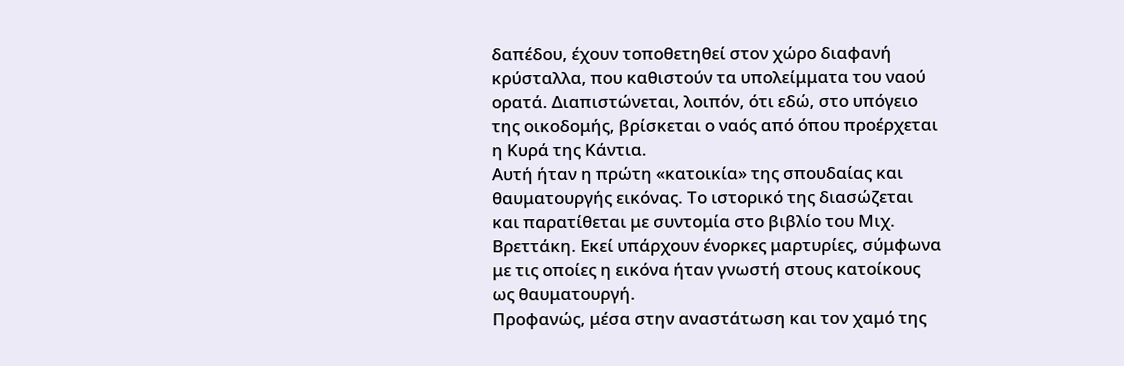δαπέδου, έχουν τοποθετηθεί στον χώρο διαφανή κρύσταλλα, που καθιστούν τα υπολείμματα του ναού ορατά. Διαπιστώνεται, λοιπόν, ότι εδώ, στο υπόγειο της οικοδομής, βρίσκεται ο ναός από όπου προέρχεται η Κυρά της Κάντια.
Αυτή ήταν η πρώτη «κατοικία» της σπουδαίας και θαυματουργής εικόνας. Το ιστορικό της διασώζεται και παρατίθεται με συντομία στο βιβλίο του Μιχ. Βρεττάκη. Εκεί υπάρχουν ένορκες μαρτυρίες, σύμφωνα με τις οποίες η εικόνα ήταν γνωστή στους κατοίκους ως θαυματουργή.
Προφανώς, μέσα στην αναστάτωση και τον χαμό της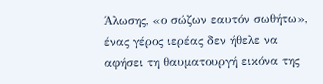Άλωσης, «ο σώζων εαυτόν σωθήτω», ένας γέρος ιερέας δεν ήθελε να αφήσει τη θαυματουργή εικόνα της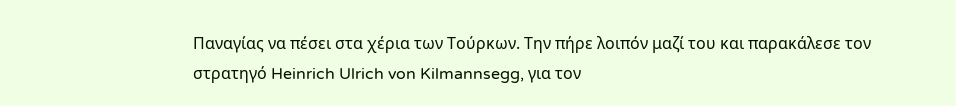Παναγίας να πέσει στα χέρια των Τούρκων. Την πήρε λοιπόν μαζί του και παρακάλεσε τον στρατηγό Heinrich Ulrich von Kilmannsegg, για τον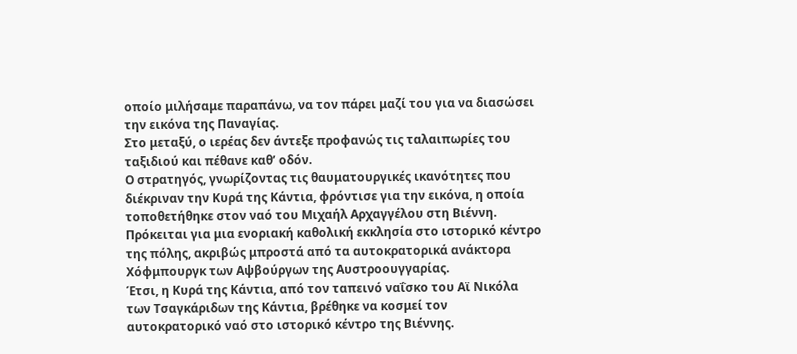οποίο μιλήσαμε παραπάνω, να τον πάρει μαζί του για να διασώσει την εικόνα της Παναγίας.
Στο μεταξύ, ο ιερέας δεν άντεξε προφανώς τις ταλαιπωρίες του ταξιδιού και πέθανε καθ’ οδόν.
Ο στρατηγός, γνωρίζοντας τις θαυματουργικές ικανότητες που διέκριναν την Κυρά της Κάντια, φρόντισε για την εικόνα, η οποία τοποθετήθηκε στον ναό του Μιχαήλ Αρχαγγέλου στη Βιέννη. Πρόκειται για μια ενοριακή καθολική εκκλησία στο ιστορικό κέντρο της πόλης, ακριβώς μπροστά από τα αυτοκρατορικά ανάκτορα Χόφμπουργκ των Αψβούργων της Αυστροουγγαρίας.
Έτσι, η Κυρά της Κάντια, από τον ταπεινό ναΐσκο του Αϊ Νικόλα των Τσαγκάριδων της Κάντια, βρέθηκε να κοσμεί τον αυτοκρατορικό ναό στο ιστορικό κέντρο της Βιέννης.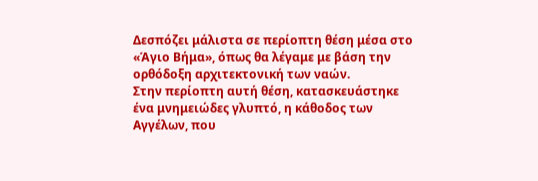Δεσπόζει μάλιστα σε περίοπτη θέση μέσα στο «Άγιο Βήμα», όπως θα λέγαμε με βάση την ορθόδοξη αρχιτεκτονική των ναών.
Στην περίοπτη αυτή θέση, κατασκευάστηκε ένα μνημειώδες γλυπτό, η κάθοδος των Αγγέλων, που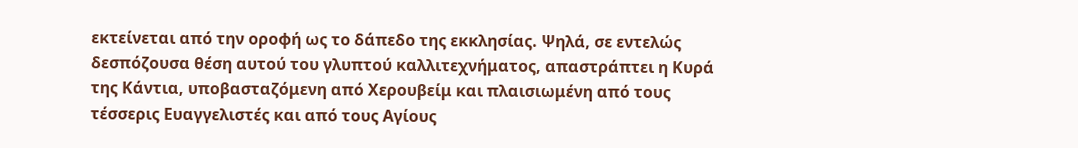εκτείνεται από την οροφή ως το δάπεδο της εκκλησίας. Ψηλά, σε εντελώς δεσπόζουσα θέση αυτού του γλυπτού καλλιτεχνήματος, απαστράπτει η Κυρά της Κάντια, υποβασταζόμενη από Χερουβείμ και πλαισιωμένη από τους τέσσερις Ευαγγελιστές και από τους Αγίους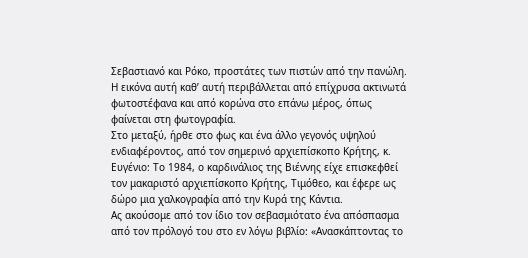Σεβαστιανό και Ρόκο, προστάτες των πιστών από την πανώλη. Η εικόνα αυτή καθ’ αυτή περιβάλλεται από επίχρυσα ακτινωτά φωτοστέφανα και από κορώνα στο επάνω μέρος, όπως φαίνεται στη φωτογραφία.
Στο μεταξύ, ήρθε στο φως και ένα άλλο γεγονός υψηλού ενδιαφέροντος, από τον σημερινό αρχιεπίσκοπο Κρήτης, κ. Ευγένιο: Το 1984, ο καρδινάλιος της Βιέννης είχε επισκεφθεί τον μακαριστό αρχιεπίσκοπο Κρήτης, Τιμόθεο, και έφερε ως δώρο μια χαλκογραφία από την Κυρά της Κάντια.
Ας ακούσομε από τον ίδιο τον σεβασμιότατο ένα απόσπασμα από τον πρόλογό του στο εν λόγω βιβλίο: «Ανασκάπτοντας το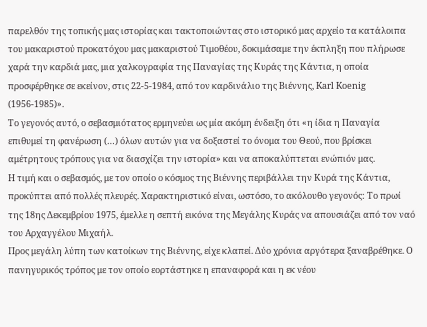παρελθόν της τοπικής μας ιστορίας και τακτοποιώντας στο ιστορικό μας αρχείο τα κατάλοιπα του μακαριστού προκατόχου μας μακαριστού Τιμοθέου, δοκιμάσαμε την έκπληξη που πλήρωσε χαρά την καρδιά μας, μια χαλκογραφία της Παναγίας της Κυράς της Κάντια, η οποία προσφέρθηκε σε εκείνον, στις 22-5-1984, από τον καρδινάλιο της Βιέννης, Karl Koenig (1956-1985)».
Το γεγονός αυτό, ο σεβασμιότατος ερμηνεύει ως μία ακόμη ένδειξη ότι «η ίδια η Παναγία επιθυμεί τη φανέρωση (…) όλων αυτών για να δοξαστεί το όνομα του Θεού, που βρίσκει αμέτρητους τρόπους για να διασχίζει την ιστορία» και να αποκαλύπτεται ενώπιόν μας.
Η τιμή και ο σεβασμός, με τον οποίο ο κόσμος της Βιέννης περιβάλλει την Κυρά της Κάντια, προκύπτει από πολλές πλευρές. Χαρακτηριστικό είναι, ωστόσο, το ακόλουθο γεγονός: Το πρωί της 18ης Δεκεμβρίου 1975, έμελλε η σεπτή εικόνα της Μεγάλης Κυράς να απουσιάζει από τον ναό του Αρχαγγέλου Μιχαήλ.
Προς μεγάλη λύπη των κατοίκων της Βιέννης, είχε κλαπεί. Δύο χρόνια αργότερα ξαναβρέθηκε. Ο πανηγυρικός τρόπος με τον οποίο εορτάστηκε η επαναφορά και η εκ νέου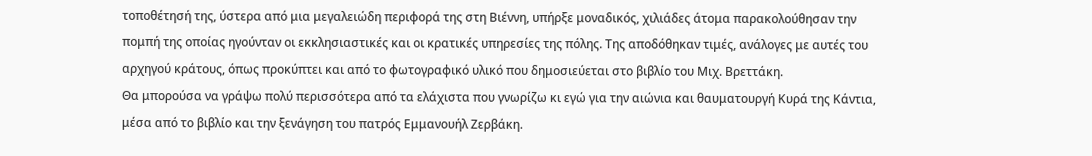τοποθέτησή της, ύστερα από μια μεγαλειώδη περιφορά της στη Βιέννη, υπήρξε μοναδικός, χιλιάδες άτομα παρακολούθησαν την πομπή της οποίας ηγούνταν οι εκκλησιαστικές και οι κρατικές υπηρεσίες της πόλης. Της αποδόθηκαν τιμές, ανάλογες με αυτές του αρχηγού κράτους, όπως προκύπτει και από το φωτογραφικό υλικό που δημοσιεύεται στο βιβλίο του Μιχ. Βρεττάκη.
Θα μπορούσα να γράψω πολύ περισσότερα από τα ελάχιστα που γνωρίζω κι εγώ για την αιώνια και θαυματουργή Κυρά της Κάντια, μέσα από το βιβλίο και την ξενάγηση του πατρός Εμμανουήλ Ζερβάκη.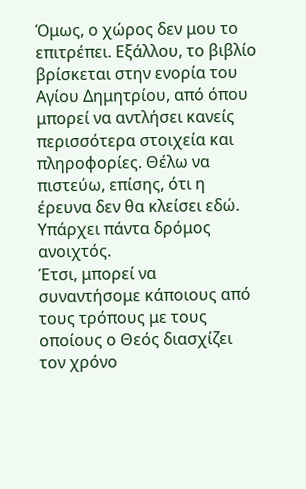Όμως, ο χώρος δεν μου το επιτρέπει. Εξάλλου, το βιβλίο βρίσκεται στην ενορία του Αγίου Δημητρίου, από όπου μπορεί να αντλήσει κανείς περισσότερα στοιχεία και πληροφορίες. Θέλω να πιστεύω, επίσης, ότι η έρευνα δεν θα κλείσει εδώ. Υπάρχει πάντα δρόμος ανοιχτός.
Έτσι, μπορεί να συναντήσομε κάποιους από τους τρόπους με τους οποίους ο Θεός διασχίζει τον χρόνο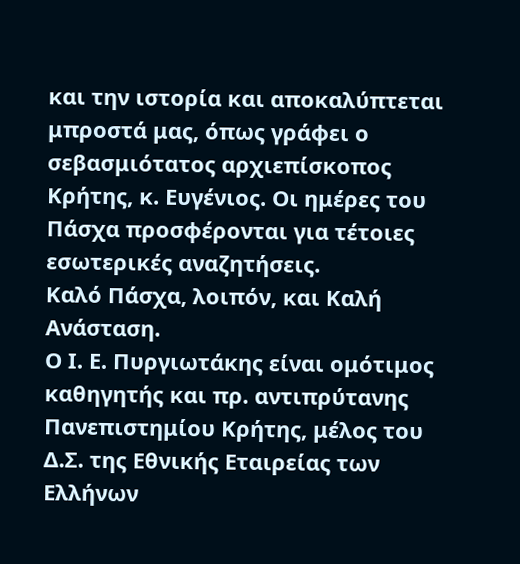και την ιστορία και αποκαλύπτεται μπροστά μας, όπως γράφει ο σεβασμιότατος αρχιεπίσκοπος Κρήτης, κ. Ευγένιος. Οι ημέρες του Πάσχα προσφέρονται για τέτοιες εσωτερικές αναζητήσεις.
Καλό Πάσχα, λοιπόν, και Καλή Ανάσταση.
Ο Ι. Ε. Πυργιωτάκης είναι ομότιμος καθηγητής και πρ. αντιπρύτανης Πανεπιστημίου Κρήτης, μέλος του Δ.Σ. της Εθνικής Εταιρείας των Ελλήνων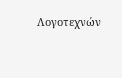Λογοτεχνών